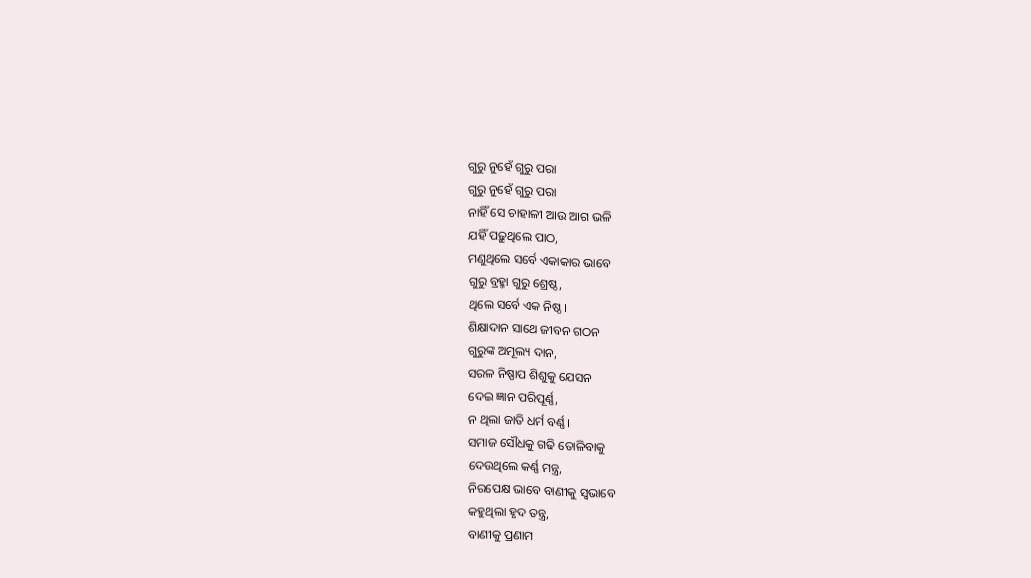ଗୁରୁ ନୁହେଁ ଗୁରୁ ପରା
ଗୁରୁ ନୁହେଁ ଗୁରୁ ପରା
ନାହିଁ ସେ ଚାହାଳୀ ଆଉ ଆଗ ଭଳି
ଯହିଁ ପଢ଼ୁଥିଲେ ପାଠ,
ମଣୁଥିଲେ ସର୍ବେ ଏକାକାର ଭାବେ
ଗୁରୁ ବ୍ରହ୍ମା ଗୁରୁ ଶ୍ରେଷ୍ଠ,
ଥିଲେ ସର୍ବେ ଏକ ନିଷ୍ଠ।
ଶିକ୍ଷାଦାନ ସାଥେ ଜୀବନ ଗଠନ
ଗୁରୁଙ୍କ ଅମୂଲ୍ୟ ଦାନ,
ସରଳ ନିଷ୍ପାପ ଶିଶୁକୁ ଯେସନ
ଦେଇ ଜ୍ଞାନ ପରିପୂର୍ଣ୍ଣ,
ନ ଥିଲା ଜାତି ଧର୍ମ ବର୍ଣ୍ଣ।
ସମାଜ ସୌଧକୁ ଗଢି ତୋଳିବାକୁ
ଦେଉଥିଲେ କର୍ଣ୍ଣ ମନ୍ତ୍ର,
ନିରପେକ୍ଷ ଭାବେ ବାଣୀକୁ ସ୍ୱଭାବେ
କହୁଥିଲା ହୃଦ ତନ୍ତ୍ର,
ବାଣୀକୁ ପ୍ରଣାମ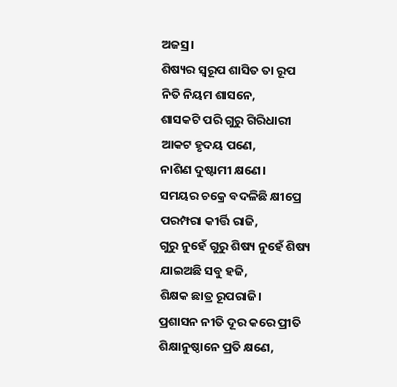ଅଜସ୍ର।
ଶିଷ୍ୟର ସ୍ୱରୂପ ଶାସିତ ତା ରୂପ
ନିତି ନିୟମ ଶାସନେ,
ଶାସକଟି ପରି ଗୁରୁ ଗିରିଧାରୀ
ଆକଟ ହୃଦୟ ପଣେ,
ନାଶିଣ ଦୁଷ୍ଟାମୀ କ୍ଷଣେ।
ସମୟର ଚକ୍ରେ ବଦଳିଛି କ୍ଷୀପ୍ରେ
ପରମ୍ପରା କୀର୍ତ୍ତି ରାଜି,
ଗୁରୁ ନୁହେଁ ଗୁରୁ ଶିଷ୍ୟ ନୁହେଁ ଶିଷ୍ୟ
ଯାଇଅଛି ସବୁ ହଜି,
ଶିକ୍ଷକ ଛାତ୍ର ରୂପରାଜି।
ପ୍ରଶାସନ ନୀତି ଦୂର କରେ ପ୍ରୀତି
ଶିକ୍ଷାନୁଷ୍ଠାନେ ପ୍ରତି କ୍ଷଣେ,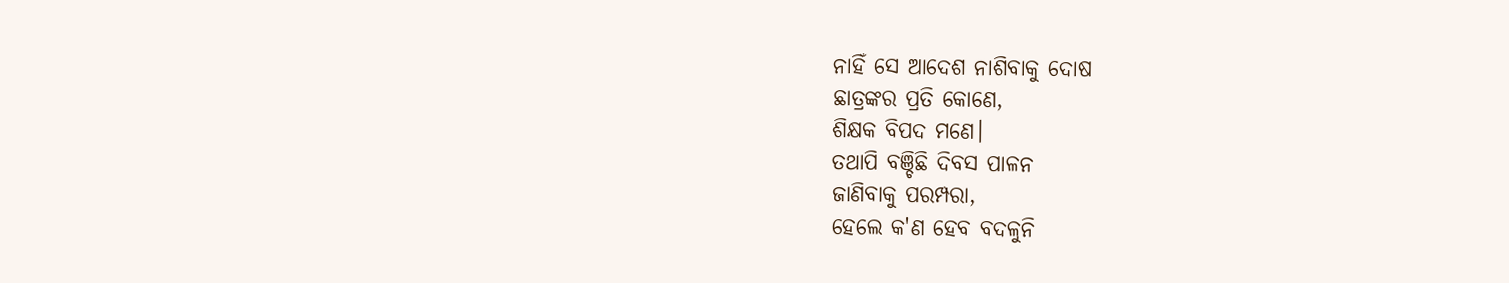ନାହିଁ ସେ ଆଦେଶ ନାଶିବାକୁ ଦୋଷ
ଛାତ୍ରଙ୍କର ପ୍ରତି କୋଣେ,
ଶିକ୍ଷକ ବିପଦ ମଣେ।
ତଥାପି ବଞ୍ଚିଛି ଦିବସ ପାଳନ
ଜାଣିବାକୁ ପରମ୍ପରା,
ହେଲେ କ'ଣ ହେବ ବଦଳୁନି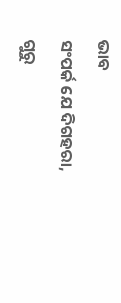ଭାବ
ସଂପର୍କ ଯେ ଦିଗହରା,
ଗୁରୁ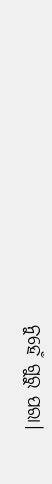ନୁହେଁ ଗୁରୁ ପରା।